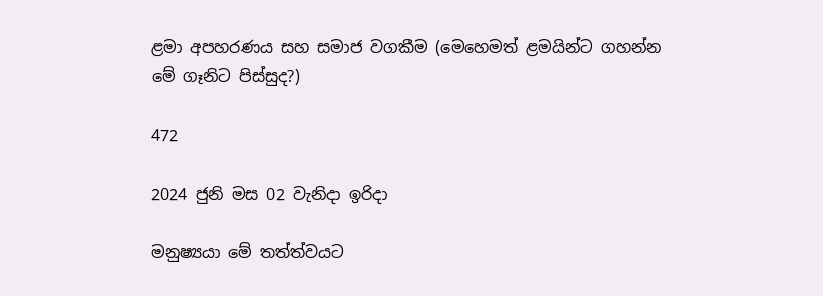ළමා අපහරණය සහ සමාජ වගකීම (මෙහෙමත් ළමයින්ට ගහන්න මේ ගෑනිට පිස්සුද?)

472

2024 ජුනි මස 02 වැනිදා ඉරිදා

මනුෂ්‍යයා මේ තත්ත්වයට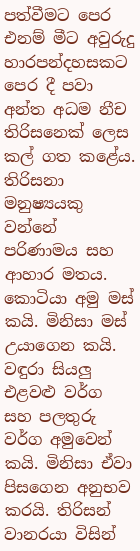පත්වීමට පෙර එනම් මීට අවුරුදු හාරපන්දහසකට පෙර දී පවා අන්ත අධම නීච තිරිසනෙක් ලෙස කල් ගත කළේය. තිරිසනා මනුෂ්‍යයකු වන්නේ පරිණාමය සහ ආහාර මතය. කොටියා අමු මස් කයි. මිනිසා මස් උයාගෙන කයි. වඳුරා සියලු එළවළු වර්ග සහ පලතුරු වර්ග අමුවෙන් කයි. මිනිසා ඒවා පිසගෙන අනුභව කරයි. තිරිසන් වානරයා විසින්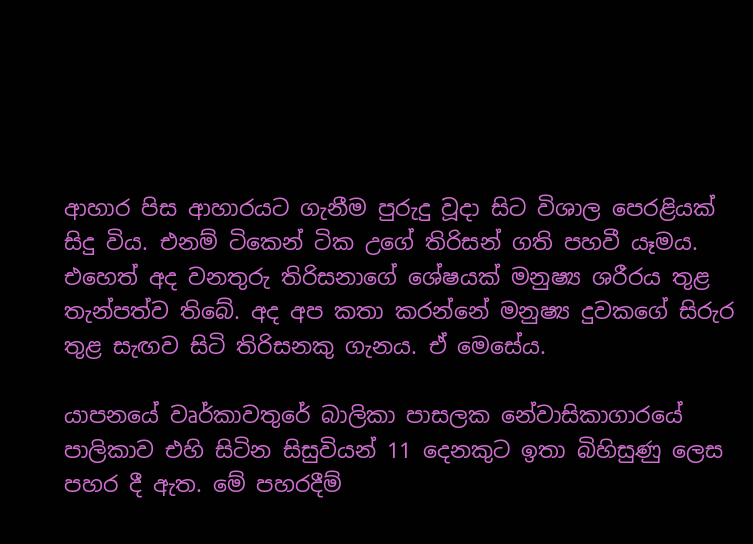ආහාර පිස ආහාරයට ගැනීම පුරුදු වූදා සිට විශාල පෙරළියක් සිදු විය. එනම් ටිකෙන් ටික උගේ තිරිසන් ගති පහවී යෑමය. එහෙත් අද වනතුරු තිරිසනාගේ ශේෂයක් මනුෂ්‍ය ශරීරය තුළ තැන්පත්ව තිබේ. අද අප කතා කරන්නේ මනුෂ්‍ය දුවකගේ සිරුර තුළ සැඟව සිටි තිරිසනකු ගැනය. ඒ මෙසේය.

යාපනයේ වෘර්කාවතුරේ බාලිකා පාසලක නේවාසිකාගාරයේ පාලිකාව එහි සිටින සිසුවියන් 11 දෙනකුට ඉතා බිහිසුණු ලෙස පහර දී ඇත. මේ පහරදීම්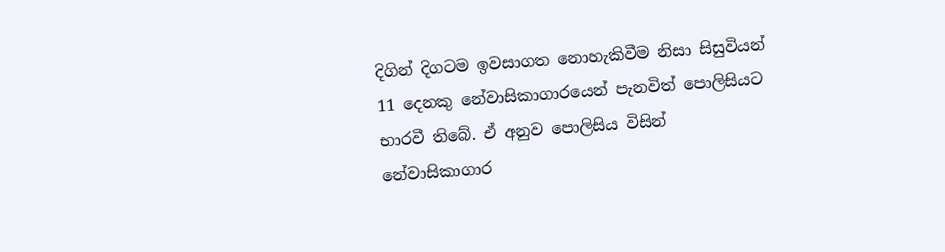දිගින් දිගටම ඉවසාගත නොහැකිවීම නිසා සිසුවියන් 11 දෙනකු නේවාසිකාගාරයෙන් පැනවිත් පොලිසියට භාරවී තිබේ. ඒ අනුව පොලිසිය විසින් නේවාසිකාගාර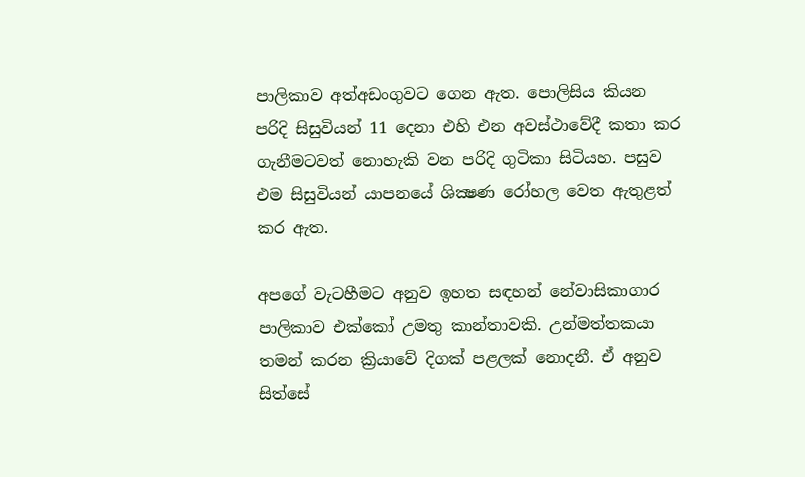පාලිකාව අත්අඩංගුවට ගෙන ඇත. පොලිසිය කියන පරිදි සිසුවියන් 11 දෙනා එහි එන අවස්ථාවේදී කතා කර ගැනීමටවත් නොහැකි වන පරිදි ගුටිකා සිටියහ. පසුව එම සිසුවියන් යාපනයේ ශික්‍ෂණ රෝහල වෙත ඇතුළත් කර ඇත.

අපගේ වැටහීමට අනුව ඉහත සඳහන් නේවාසිකාගාර පාලිකාව එක්කෝ උමතු කාන්තාවකි. උන්මත්තකයා තමන් කරන ක්‍රියාවේ දිගක් පළලක් නොදනී. ඒ අනුව සිත්සේ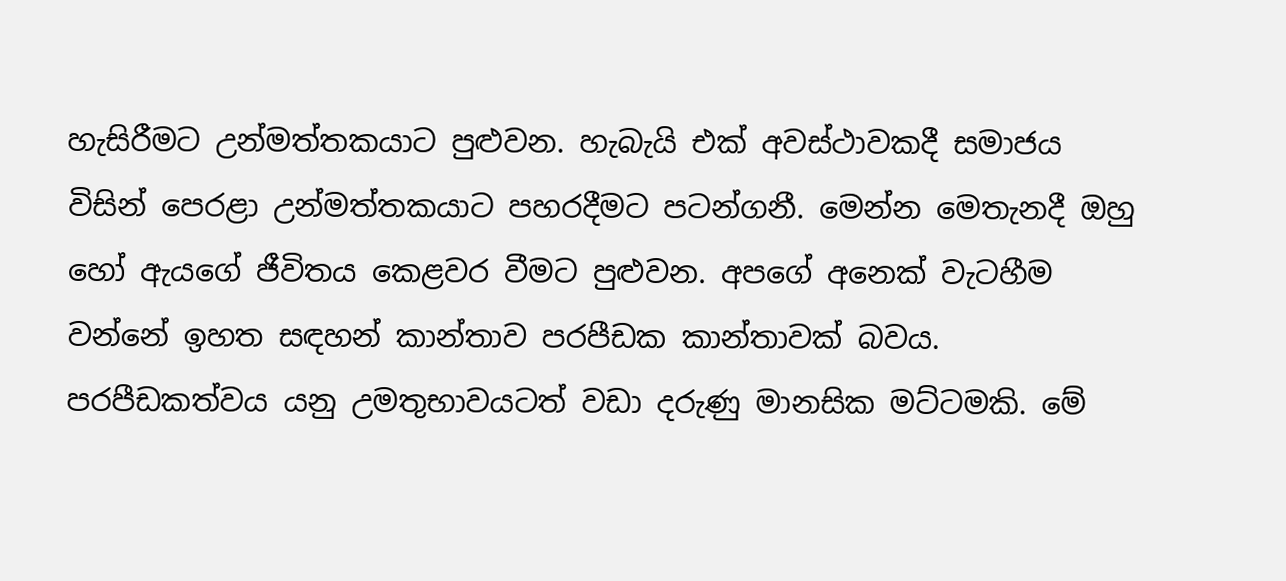හැසිරීමට උන්මත්තකයාට පුළුවන. හැබැයි එක් අවස්ථාවකදී සමාජය විසින් පෙරළා උන්මත්තකයාට පහරදීමට පටන්ගනී. මෙන්න මෙතැනදී ඔහු හෝ ඇයගේ ජීවිතය කෙළවර වීමට පුළුවන. අපගේ අනෙක් වැටහීම වන්නේ ඉහත සඳහන් කාන්තාව පරපීඩක කාන්තාවක් බවය. පරපීඩකත්වය යනු උමතුභාවයටත් වඩා දරුණු මානසික මට්ටමකි. මේ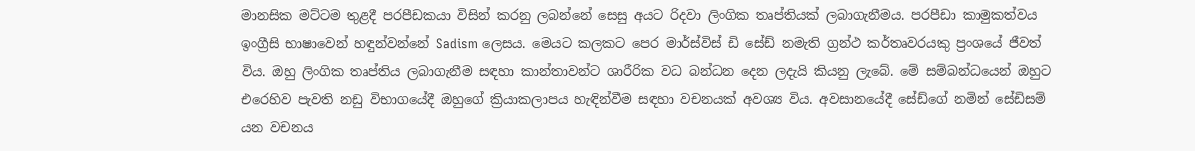මානසික මට්ටම තුළදී පරපීඩකයා විසින් කරනු ලබන්නේ සෙසු අයට රිදවා ලිංගික තෘප්තියක් ලබාගැනීමය. පරපීඩා කාමුකත්වය ඉංග්‍රීසි භාෂාවෙන් හඳුන්වන්නේ Sadism ලෙසය. මෙයට කලකට පෙර මාර්ස්විස් ඩි සේඩ් නමැති ග්‍රන්ථ කර්තෘවරයකු ප්‍රංශයේ ජීවත් විය. ඔහු ලිංගික තෘප්තිය ලබාගැනීම සඳහා කාන්තාවන්ට ශාරීරික වධ බන්ධන දෙන ලදැයි කියනු ලැබේ. මේ සම්බන්ධයෙන් ඔහුට එරෙහිව පැවති නඩු විභාගයේදී ඔහුගේ ක්‍රියාකලාපය හැඳින්වීම සඳහා වචනයක් අවශ්‍ය විය. අවසානයේදී සේඩ්ගේ නමින් සේඩිසම් යන වචනය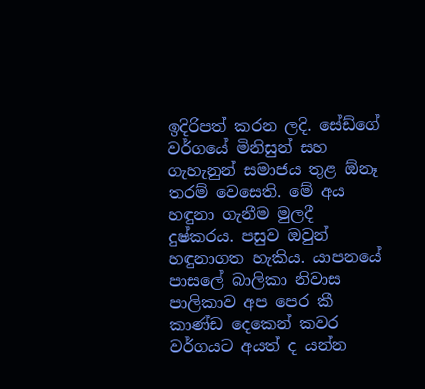ඉදිරිපත් කරන ලදි. සේඩ්ගේ වර්ගයේ මිනිසුන් සහ ගැහැනුන් සමාජය තුළ ඕනෑ තරම් වෙසෙති. මේ අය හඳුනා ගැනීම මුලදී දුෂ්කරය. පසුව ඔවුන් හඳුනාගත හැකිය. යාපනයේ පාසලේ බාලිකා නිවාස පාලිකාව අප පෙර කී කාණ්ඩ දෙකෙන් කවර වර්ගයට අයත් ද යන්න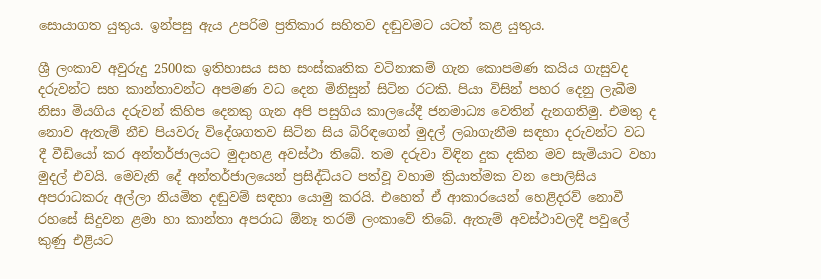සොයාගත යුතුය. ඉන්පසු ඇය උපරිම ප්‍රතිකාර සහිතව දඬුවමට යටත් කළ යුතුය.

ශ්‍රී ලංකාව අවුරුදු 2500ක ඉතිහාසය සහ සංස්කෘතික වටිනාකම් ගැන කොපමණ කයිය ගැසුවද දරුවන්ට සහ කාන්තාවන්ට අපමණ වධ දෙන මිනිසුන් සිටින රටකි. පියා විසින් පහර දෙනු ලැබීම නිසා මියගිය දරුවන් කිහිප දෙනකු ගැන අපි පසුගිය කාලයේදී ජනමාධ්‍ය වෙතින් දැනගතිමු. එමතු ද නොව ඇතැම් නීච පියවරු විදේශගතව සිටින සිය බිරිඳගෙන් මුදල් ලබාගැනීම සඳහා දරුවන්ට වධ දී වීඩියෝ කර අන්තර්ජාලයට මුදාහළ අවස්ථා තිබේ. තම දරුවා විඳින දුක දකින මව සැමියාට වහා මුදල් එවයි. මෙවැනි දේ අන්තර්ජාලයෙන් ප්‍රසිද්ධියට පත්වූ වහාම ක්‍රියාත්මක වන පොලිසිය අපරාධකරු අල්ලා නියමිත දඬුවම් සඳහා යොමු කරයි. එහෙත් ඒ ආකාරයෙන් හෙළිදරව් නොවී රහසේ සිදුවන ළමා හා කාන්තා අපරාධ ඕනෑ තරම් ලංකාවේ තිබේ. ඇතැම් අවස්ථාවලදී පවුලේ කුණු එළියට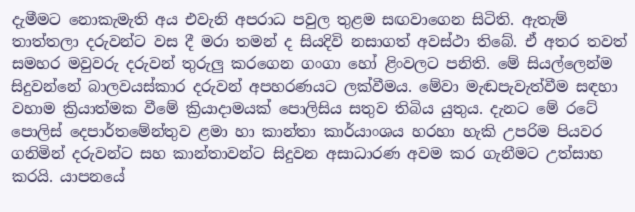දැමීමට නොකැමැති අය එවැනි අපරාධ පවුල තුළම සඟවාගෙන සිටිති. ඇතැම් තාත්තලා දරුවන්ට වස දී මරා තමන් ද සියදිවි නසාගත් අවස්ථා තිබේ. ඒ අතර තවත් සමහර මවුවරු දරුවන් තුරුලු කරගෙන ගංගා හෝ ළිංවලට පනිති. මේ සියල්ලෙන්ම සිදුවන්නේ බාලවයස්කාර දරුවන් අපහරණයට ලක්වීමය. මේවා මැඬපැවැත්වීම සඳහා වහාම ක්‍රියාත්මක වීමේ ක්‍රියාදාමයක් පොලිසිය සතුව තිබිය යුතුය. දැනට මේ රටේ පොලිස් දෙපාර්තමේන්තුව ළමා හා කාන්තා කාර්යාංශය හරහා හැකි උපරිම පියවර ගනිමින් දරුවන්ට සහ කාන්තාවන්ට සිදුවන අසාධාරණ අවම කර ගැනීමට උත්සාහ කරයි. යාපනයේ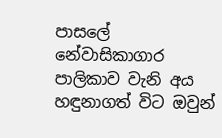පාසලේ නේවාසිකාගාර පාලිකාව වැනි අය හඳුනාගත් විට ඔවුන්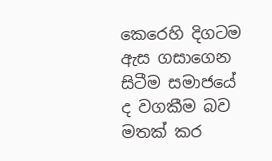කෙරෙහි දිගටම ඇස ගසාගෙන සිටීම සමාජයේ ද වගකීම බව මතක් කර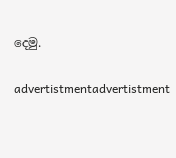දෙමු.

advertistmentadvertistment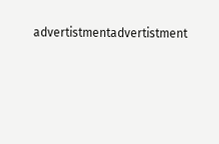advertistmentadvertistment